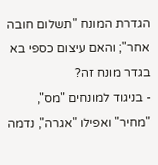הגדרת המונח "תשלום חובה אחר"; והאם עיצום כספי בא בגדר מונח זה?
- בניגוד למונחים "מס", "מחיר" ואפילו "אגרה", נדמה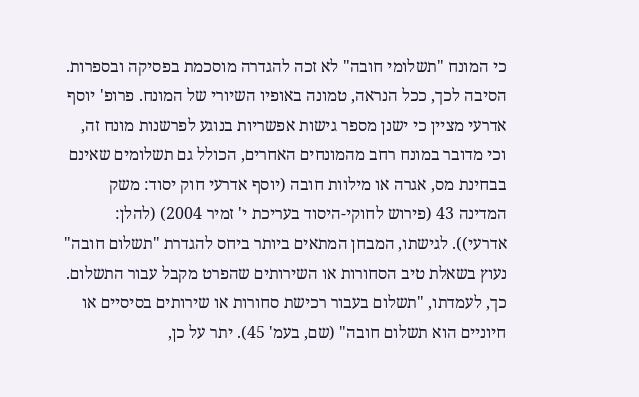כי המונח "תשלומי חובה" לא זכה להגדרה מוסכמת בפסיקה ובספרות. הסיבה לכך, ככל הנראה, טמונה באופיו השיורי של המונח. פרופ' יוסף אדרעי מציין כי ישנן מספר גישות אפשריות בנוגע לפרשנות מונח זה, וכי מדובר במונח רחב מהמונחים האחרים, הכולל גם תשלומים שאינם בבחינת מס, אגרה או מילוות חובה (יוסף אדרעי חוק יסוד: משק המדינה 43 (פירוש לחוקי-היסוד בעריכת י' זמיר 2004) (להלן: אדרעי)). לגישתו, המבחן המתאים ביותר ביחס להגדרת "תשלום חובה" נעוץ בשאלת טיב הסחורות או השירותים שהפרט מקבל עבור התשלום. כך, לעמדתו, "תשלום בעבור רכישת סחורות או שירותים בסיסיים או חיוניים הוא תשלום חובה" (שם, בעמ' 45). יתר על כן,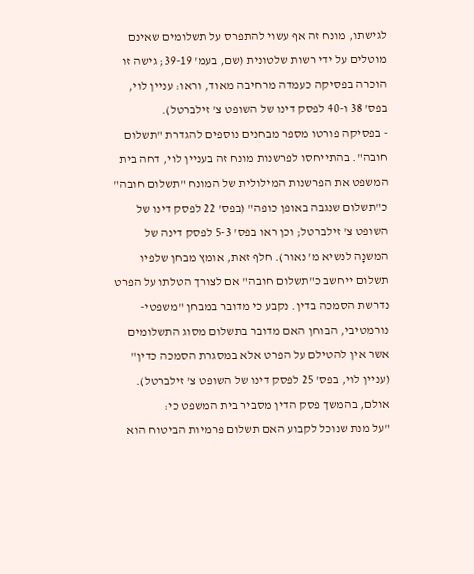לגישתו, מונח זה אף עשוי להתפרס על תשלומים שאינם מוטלים על ידי רשות שלטונית (שם, בעמ' 39-19; גישה זו הוכרה בפסיקה כעמדה מרחיבה מאוד, וראו: עניין לוי, בפס' 38 ו-40 לפסק דינו של השופט צ' זילברטל).
- בפסיקה פורטו מספר מבחנים נוספים להגדרת "תשלום חובה". בהתייחסו לפרשנות מונח זה בעניין לוי, דחה בית המשפט את הפרשנות המילולית של המונח "תשלום חובה" כ"תשלום שנגבה באופן כופה" (בפס' 22 לפסק דינו של השופט צ' זילברטל; וכן ראו בפס' 5-3 לפסק דינה של המשנָה לנשיא מ' נאור). חלף זאת, אומץ מבחן שלפיו תשלום ייחשב כ"תשלום חובה" אם לצורך הטלתו על הפרט נדרשת הסמכה בדין. נקבע כי מדובר במבחן "משפטי-נורמטיבי, הבוחן האם מדובר בתשלום מסוג התשלומים אשר אין להטילם על הפרט אלא במסגרת הסמכה כדין" (עניין לוי, בפס' 25 לפסק דינו של השופט צ' זילברטל). אולם, בהמשך פסק הדין מסביר בית המשפט כי:
"על מנת שנוכל לקבוע האם תשלום פרמיות הביטוח הוא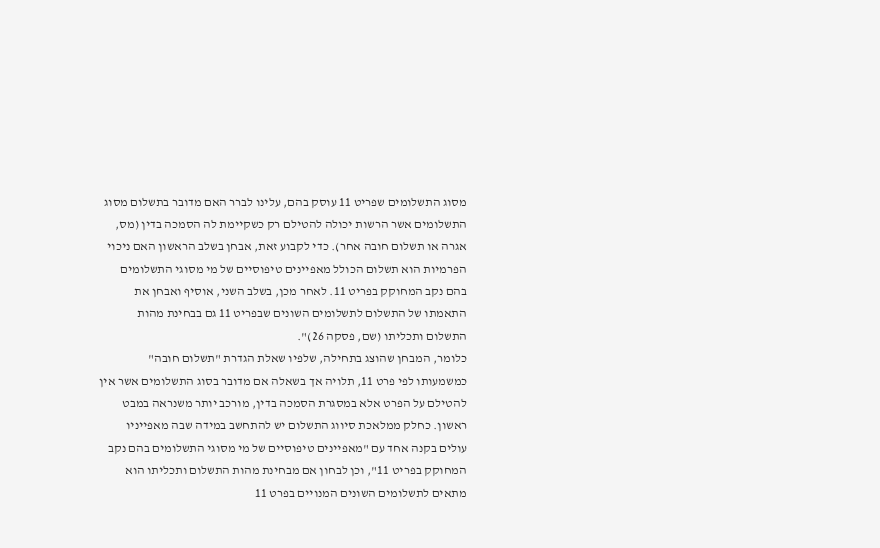מסוג התשלומים שפריט 11 עוסק בהם, עלינו לברר האם מדובר בתשלום מסוג התשלומים אשר הרשות יכולה להטילם רק כשקיימת לה הסמכה בדין (מס, אגרה או תשלום חובה אחר). כדי לקבוע זאת, אבחן בשלב הראשון האם ניכוי הפרמיות הוא תשלום הכולל מאפיינים טיפוסיים של מי מסוגי התשלומים בהם נקב המחוקק בפריט 11. לאחר מכן, בשלב השני, אוסיף ואבחן את התאמתו של התשלום לתשלומים השונים שבפריט 11 גם בבחינת מהות התשלום ותכליתו (שם, פסקה 26)".
כלומר, המבחן שהוצג בתחילה, שלפיו שאלת הגדרת "תשלום חובה" כמשמעותו לפי פרט 11, תלויה אך בשאלה אם מדובר בסוג התשלומים אשר אין להטילם על הפרט אלא במסגרת הסמכה בדין, מורכב יותר משנראה במבט ראשון. כחלק ממלאכת סיווג התשלום יש להתחשב במידה שבה מאפייניו עולים בקנה אחד עם "מאפיינים טיפוסיים של מי מסוגי התשלומים בהם נקב המחוקק בפריט 11", וכן לבחון אם מבחינת מהות התשלום ותכליתו הוא מתאים לתשלומים השונים המנויים בפרט 11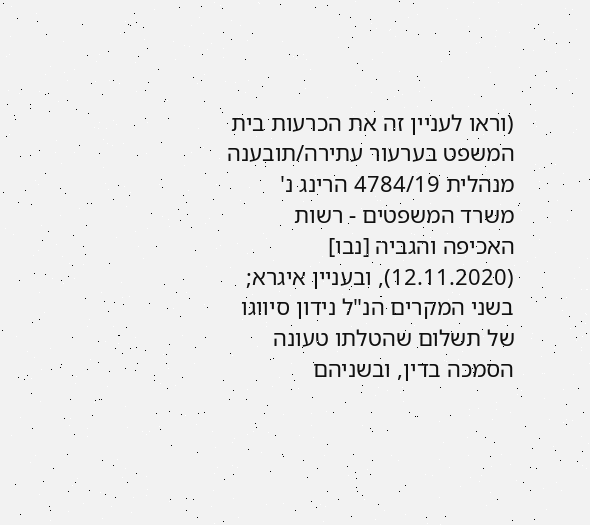(וראו לעניין זה את הכרעות בית המשפט בערעור עתירה/תובענה מנהלית 4784/19 הרינג נ' משרד המשפטים - רשות האכיפה והגביה [נבו] (12.11.2020), ובעניין איגרא; בשני המקרים הנ"ל נידון סיווגו של תשלום שהטלתו טעונה הסמכה בדין, ובשניהם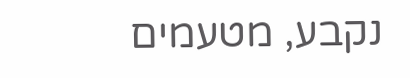נקבע, מטעמים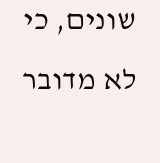שונים, כי לא מדובר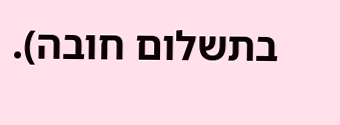בתשלום חובה).